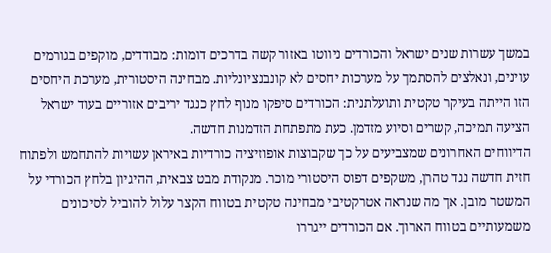במשך עשרות שנים ישראל והכורדים ניווטו באזור קשה בדרכים דומות: מבודדים, מוקפים בגורמים עוינים, ונאלצים להסתמך על מערכות יחסים לא קונבנציונליות. מבחינה היסטורית, מערכת היחסים הזו הייתה בעיקר טקטית ותועלתנית: הכורדים סיפקו מנוף לחץ כנגד יריבים אזוריים בעוד ישראל הציעה תמיכה, קשרים וסיוע מזדמן. כעת מתפתחת הזדמנות חדשה.
הדיווחים האחרונים שמצביעים על כך שקבוצות אופוזיציה כורדיות באיראן עשויות להתחמש ולפתוח חזית חדשה נגד טהרן, משקפים דפוס היסטורי מוכר. מנקודת מבט צבאית, ההיגיון בלחץ הכורדי על המשטר מובן. אך מה שנראה אטרקטיבי מבחינה טקטית בטווח הקצר עלול להוביל לסיכונים משמעותיים בטווח הארוך. אם הכורדים ייגררו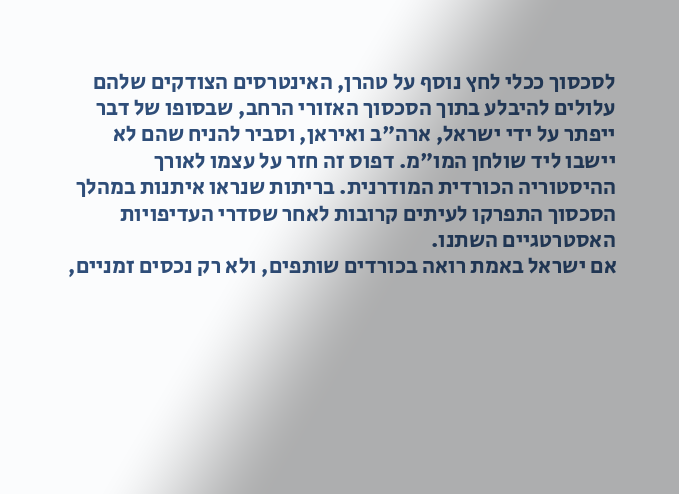לסכסוך ככלי לחץ נוסף על טהרן, האינטרסים הצודקים שלהם עלולים להיבלע בתוך הסכסוך האזורי הרחב, שבסופו של דבר ייפתר על ידי ישראל, ארה"ב ואיראן, וסביר להניח שהם לא יישבו ליד שולחן המו"מ. דפוס זה חזר על עצמו לאורך ההיסטוריה הכורדית המודרנית. בריתות שנראו איתנות במהלך הסכסוך התפרקו לעיתים קרובות לאחר שסדרי העדיפויות האסטרטגיים השתנו.
אם ישראל באמת רואה בכורדים שותפים, ולא רק נכסים זמניים,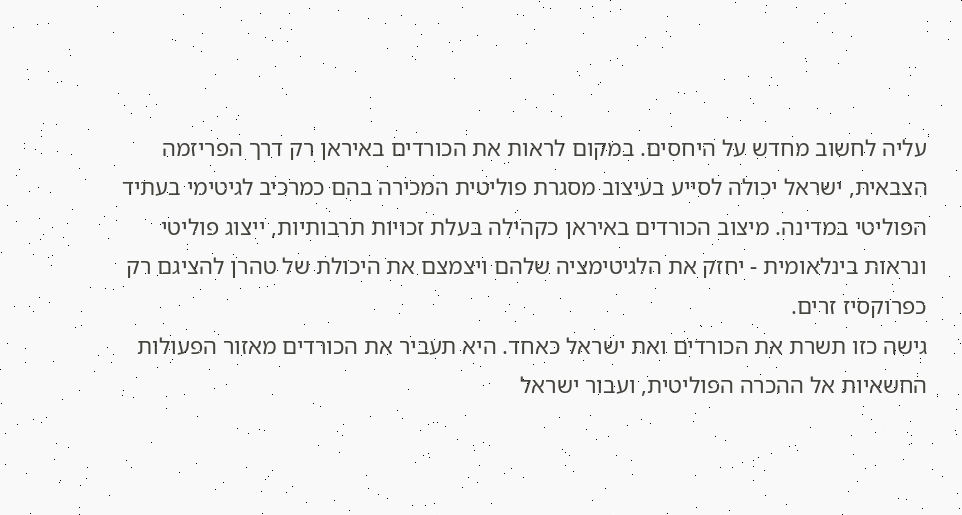עליה לחשוב מחדש על היחסים. במקום לראות את הכורדים באיראן רק דרך הפריזמה הצבאית, ישראל יכולה לסייע בעיצוב מסגרת פוליטית המכירה בהם כמרכיב לגיטימי בעתיד הפוליטי במדינה. מיצוב הכורדים באיראן כקהילה בעלת זכויות תרבותיות, ייצוג פוליטי ונראות בינלאומית - יחזק את הלגיטימציה שלהם ויצמצם את היכולת של טהרן להציגם רק כפרוקסיז זרים.
גישה כזו תשרת את הכורדים ואת ישראל כאחד. היא תעביר את הכורדים מאזור הפעולות החשאיות אל ההכרה הפוליטית, ועבור ישראל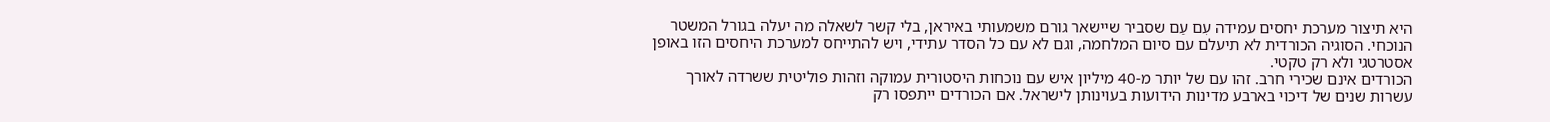היא תיצור מערכת יחסים עמידה עִם עַם שסביר שיישאר גורם משמעותי באיראן, בלי קשר לשאלה מה יעלה בגורל המשטר הנוכחי. הסוגיה הכורדית לא תיעלם עם סיום המלחמה, וגם לא עם כל הסדר עתידי, ויש להתייחס למערכת היחסים הזו באופן אסטרטגי ולא רק טקטי.
הכורדים אינם שכירי חרב. זהו עם של יותר מ-40 מיליון איש עם נוכחות היסטורית עמוקה וזהות פוליטית ששרדה לאורך עשרות שנים של דיכוי בארבע מדינות הידועות בעוינותן לישראל. אם הכורדים ייתפסו רק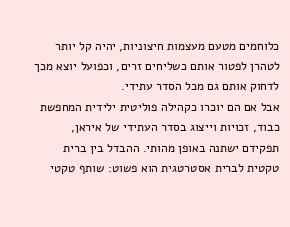כלוחמים מטעם מעצמות חיצוניות, יהיה קל יותר לטהרן לפטור אותם כשליחים זרים, וכפועל יוצא מכך לדחוק אותם גם מכל הסדר עתידי.
אבל אם הם יוכרו כקהילה פוליטית ילידית המחפשת כבוד, זכויות וייצוג בסדר העתידי של איראן, תפקידם ישתנה באופן מהותי. ההבדל בין ברית טקטית לברית אסטרטגית הוא פשוט: שותף טקטי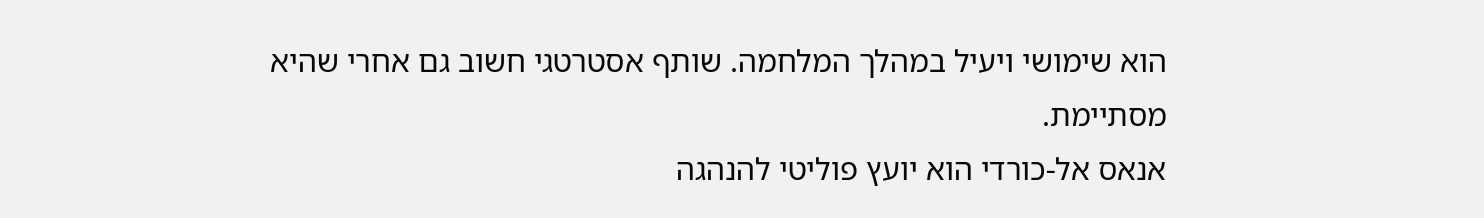הוא שימושי ויעיל במהלך המלחמה. שותף אסטרטגי חשוב גם אחרי שהיא מסתיימת.
אנאס אל-כורדי הוא יועץ פוליטי להנהגה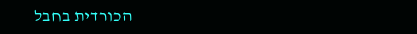הכורדית בחבל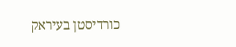כורדיסטן בעיראק